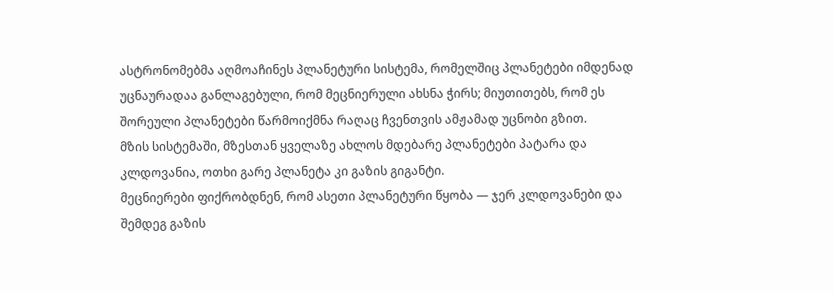ასტრონომებმა აღმოაჩინეს პლანეტური სისტემა, რომელშიც პლანეტები იმდენად უცნაურადაა განლაგებული, რომ მეცნიერული ახსნა ჭირს; მიუთითებს, რომ ეს შორეული პლანეტები წარმოიქმნა რაღაც ჩვენთვის ამჟამად უცნობი გზით.
მზის სისტემაში, მზესთან ყველაზე ახლოს მდებარე პლანეტები პატარა და კლდოვანია, ოთხი გარე პლანეტა კი გაზის გიგანტი.
მეცნიერები ფიქრობდნენ, რომ ასეთი პლანეტური წყობა — ჯერ კლდოვანები და შემდეგ გაზის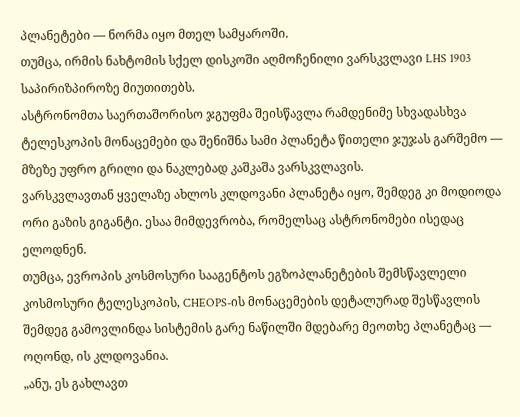პლანეტები — ნორმა იყო მთელ სამყაროში.
თუმცა, ირმის ნახტომის სქელ დისკოში აღმოჩენილი ვარსკვლავი LHS 1903 საპირიზპიროზე მიუთითებს.
ასტრონომთა საერთაშორისო ჯგუფმა შეისწავლა რამდენიმე სხვადასხვა ტელესკოპის მონაცემები და შენიშნა სამი პლანეტა წითელი ჯუჯას გარშემო — მზეზე უფრო გრილი და ნაკლებად კაშკაშა ვარსკვლავის.
ვარსკვლავთან ყველაზე ახლოს კლდოვანი პლანეტა იყო, შემდეგ კი მოდიოდა ორი გაზის გიგანტი. ესაა მიმდევრობა, რომელსაც ასტრონომები ისედაც ელოდნენ.
თუმცა, ევროპის კოსმოსური სააგენტოს ეგზოპლანეტების შემსწავლელი კოსმოსური ტელესკოპის, CHEOPS-ის მონაცემების დეტალურად შესწავლის შემდეგ გამოვლინდა სისტემის გარე ნაწილში მდებარე მეოთხე პლანეტაც — ოღონდ, ის კლდოვანია.
„ანუ, ეს გახლავთ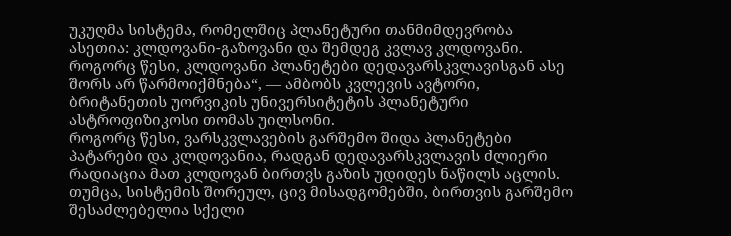უკუღმა სისტემა, რომელშიც პლანეტური თანმიმდევრობა ასეთია: კლდოვანი-გაზოვანი და შემდეგ კვლავ კლდოვანი. როგორც წესი, კლდოვანი პლანეტები დედავარსკვლავისგან ასე შორს არ წარმოიქმნება“, — ამბობს კვლევის ავტორი, ბრიტანეთის უორვიკის უნივერსიტეტის პლანეტური ასტროფიზიკოსი თომას უილსონი.
როგორც წესი, ვარსკვლავების გარშემო შიდა პლანეტები პატარები და კლდოვანია, რადგან დედავარსკვლავის ძლიერი რადიაცია მათ კლდოვან ბირთვს გაზის უდიდეს ნაწილს აცლის.
თუმცა, სისტემის შორეულ, ცივ მისადგომებში, ბირთვის გარშემო შესაძლებელია სქელი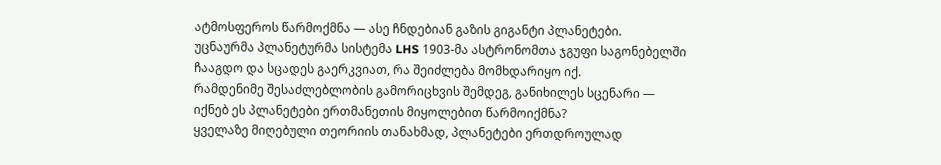ატმოსფეროს წარმოქმნა — ასე ჩნდებიან გაზის გიგანტი პლანეტები.
უცნაურმა პლანეტურმა სისტემა LHS 1903-მა ასტრონომთა ჯგუფი საგონებელში ჩააგდო და სცადეს გაერკვიათ, რა შეიძლება მომხდარიყო იქ.
რამდენიმე შესაძლებლობის გამორიცხვის შემდეგ, განიხილეს სცენარი — იქნებ ეს პლანეტები ერთმანეთის მიყოლებით წარმოიქმნა?
ყველაზე მიღებული თეორიის თანახმად, პლანეტები ერთდროულად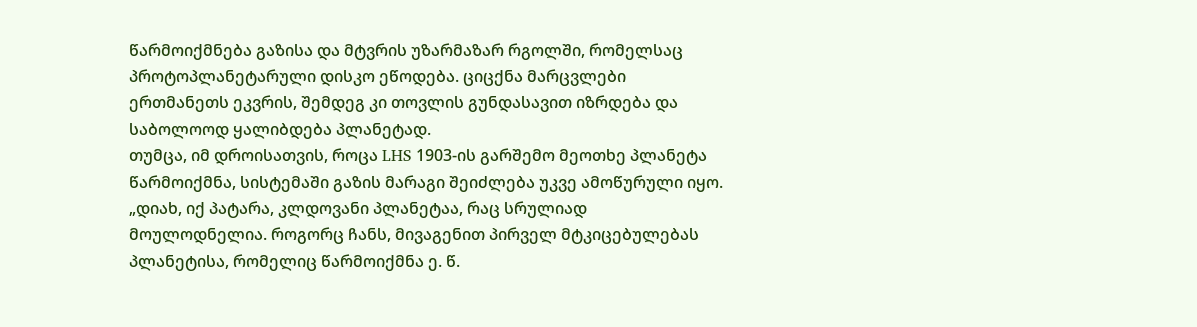წარმოიქმნება გაზისა და მტვრის უზარმაზარ რგოლში, რომელსაც პროტოპლანეტარული დისკო ეწოდება. ციცქნა მარცვლები ერთმანეთს ეკვრის, შემდეგ კი თოვლის გუნდასავით იზრდება და საბოლოოდ ყალიბდება პლანეტად.
თუმცა, იმ დროისათვის, როცა LHS 1903-ის გარშემო მეოთხე პლანეტა წარმოიქმნა, სისტემაში გაზის მარაგი შეიძლება უკვე ამოწურული იყო.
„დიახ, იქ პატარა, კლდოვანი პლანეტაა, რაც სრულიად მოულოდნელია. როგორც ჩანს, მივაგენით პირველ მტკიცებულებას პლანეტისა, რომელიც წარმოიქმნა ე. წ.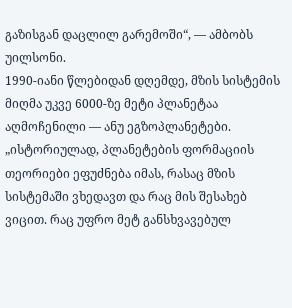გაზისგან დაცლილ გარემოში“, — ამბობს უილსონი.
1990-იანი წლებიდან დღემდე, მზის სისტემის მიღმა უკვე 6000-ზე მეტი პლანეტაა აღმოჩენილი — ანუ ეგზოპლანეტები.
„ისტორიულად, პლანეტების ფორმაციის თეორიები ეფუძნება იმას, რასაც მზის სისტემაში ვხედავთ და რაც მის შესახებ ვიცით. რაც უფრო მეტ განსხვავებულ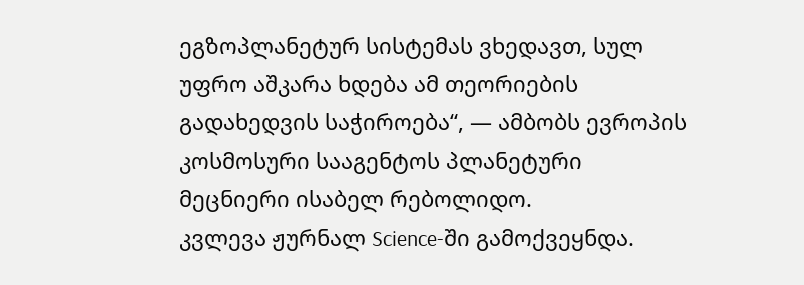ეგზოპლანეტურ სისტემას ვხედავთ, სულ უფრო აშკარა ხდება ამ თეორიების გადახედვის საჭიროება“, — ამბობს ევროპის კოსმოსური სააგენტოს პლანეტური მეცნიერი ისაბელ რებოლიდო.
კვლევა ჟურნალ Science-ში გამოქვეყნდა.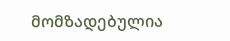მომზადებულია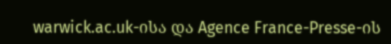warwick.ac.uk-ისა და Agence France-Presse-ის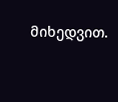მიხედვით.